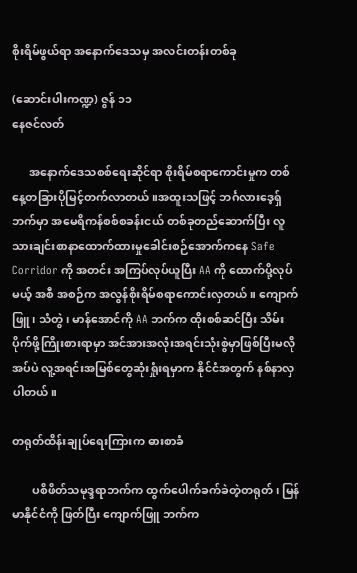စိုးရိမ်ဖွယ်ရာ အနောက်ဒေသမှ အလင်းတန်းတစ်ခု

(ဆောင်းပါးကဏ္ဍ) ဇွန် ၁၁
နေဇင်လတ်

      အနောက်ဒေသစစ်ရေးဆိုင်ရာ စိုးရိမ်စရာကောင်းမှုက တစ်နေ့တခြားပိုမြင့်တက်လာတယ်။အထူးသဖြင့် ဘင်္ဂလားဒေ့ရှ်ဘက်မှာ အမေရိကန်စစ်စခန်းငယ် တစ်ခုတည်ဆောက်ပြီး လူသားချင်းစာနာထောက်ထားမှုခေါင်းစဉ်အောက်ကနေ Safe Corridor ကို အတင်း အကြပ်လုပ်ယူပြီး AA ကို ထောက်ပို့လုပ်မယ့် အစီ အစဉ်က အလွန်စိုးရိမ်စရာကောင်းလှတယ်။ ကျောက် ဖြူ၊ သံတွဲ၊ မာန်အောင်ကို AA ဘက်က ထိုးစစ်ဆင်ပြီး သိမ်းပိုက်ဖို့ကြိုးစားရာမှာ အင်အားအလုံးအရင်းသုံးစွဲမှာဖြစ်ပြီးမလိုအပ်ပဲ လူ့အရင်းအမြစ်တွေဆုံးရှုံးရမှာက နိုင်ငံအတွက် နစ်နာလှပါတယ်။

တရုတ်ထိန်းချုပ်ရေးကြားက ဓားစာခံ

       ပစိဖိတ်သမုဒ္ဒရာဘက်က ထွက်ပေါက်ခက်ခဲတဲ့တရုတ်၊ မြန်မာနိုင်ငံကို ဖြတ်ပြီး ကျောက်ဖြူ ဘက်က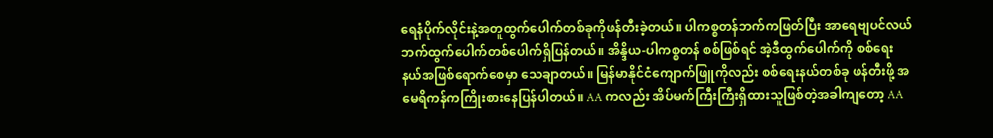ရေနံပိုက်လိုင်းနဲ့အတူထွက်ပေါက်တစ်ခုကိုဖန်တီးခဲ့တယ်။ ပါကစ္စတန်ဘက်ကဖြတ်ပြီး အာရေဗျပင်လယ် ဘက်ထွက်ပေါက်တစ်ပေါက်ရှိပြန်တယ်။ အိန္ဒိယ-ပါကစ္စတန် စစ်ဖြစ်ရင် အဲ့ဒီထွက်ပေါက်ကို စစ်ရေးနယ်အဖြစ်ရောက်စေမှာ သေချာတယ်။ မြန်မာနိုင်ငံကျောက်ဖြူကိုလည်း စစ်ရေးနယ်တစ်ခု ဖန်တီးဖို့ အမေရိကန်ကကြိုးစားနေပြန်ပါတယ်။ AA ကလည်း အိပ်မက်ကြီးကြီးရှိထားသူဖြစ်တဲ့အခါကျတော့ AA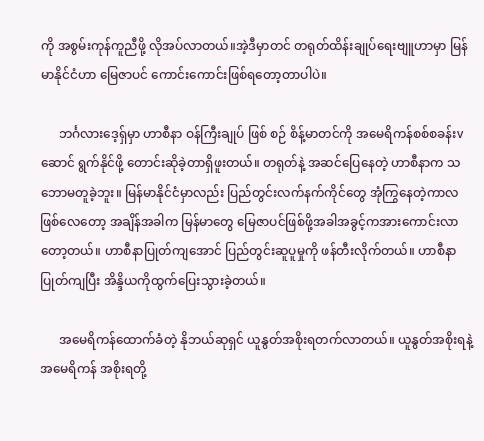ကို အစွမ်းကုန်ကူညီဖို့ လိုအပ်လာတယ်။အဲ့ဒီမှာတင် တရုတ်ထိန်းချုပ်ရေးဗျူဟာမှာ မြန်မာနိုင်ငံဟာ မြေဇာပင် ကောင်းကောင်းဖြစ်ရတော့တာပါပဲ။

      ဘင်္ဂလားဒေ့ရှ်မှာ ဟာစီနာ ဝန်ကြီးချုပ် ဖြစ် စဉ် စိန့်မာတင်ကို အမေရိကန်စစ်စခန်းvဆောင် ရွက်နိုင်ဖို့ တောင်းဆိုခဲ့တာရှိဖူးတယ်။ တရုတ်နဲ့ အဆင်ပြေနေတဲ့ ဟာစီနာက သဘောမတူခဲ့ဘူး။ မြန်မာနိုင်ငံမှာလည်း ပြည်တွင်းလက်နက်ကိုင်တွေ အုံကြွနေတဲ့ကာလဖြစ်လေတော့ အချိန်အခါက မြန်မာတွေ မြေဇာပင်ဖြစ်ဖို့အခါအခွင့်ကအားကောင်းလာတော့တယ်။ ဟာစီနာပြုတ်ကျအောင် ပြည်တွင်းဆူပူမှုကို ဖန်တီးလိုက်တယ်။ ဟာစီနာပြုတ်ကျပြီး အိန္ဒိယကိုထွက်ပြေးသွားခဲ့တယ်။

      အမေရိကန်ထောက်ခံတဲ့ နိုဘယ်ဆုရှင် ယူနွတ်အစိုးရတက်လာတယ်။ ယူနွတ်အစိုးရနဲ့ အမေရိကန် အစိုးရတို့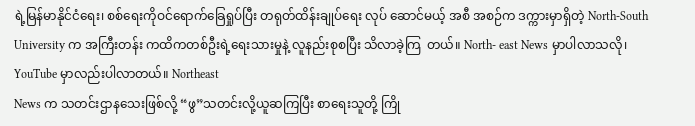ရဲ့မြန်မာနိုင်ငံရေး၊ စစ်ရေးကိုဝင်ရောက်ခြေရှုပ်ပြီး တရုတ်ထိန်းချုပ်ရေး လုပ် ဆောင်မယ့် အစီ အစဉ်က ဒက္ကားမှာရှိတဲ့ North-South University က အကြီးတန်း ကထိကတစ်ဦးရဲ့ရေးသားမှုနဲ့ လူနည်းစုစပြီး သိလာခဲ့ကြ  တယ်။ North- east News မှာပါလာသလို၊ YouTube မှာလည်းပါလာတယ်။ Northeast
News က သတင်းဌာနသေးဖြစ်လို့ “ဖွ”သတင်းလို့ယူဆကြပြီး စာရေးသူတို့ ကြို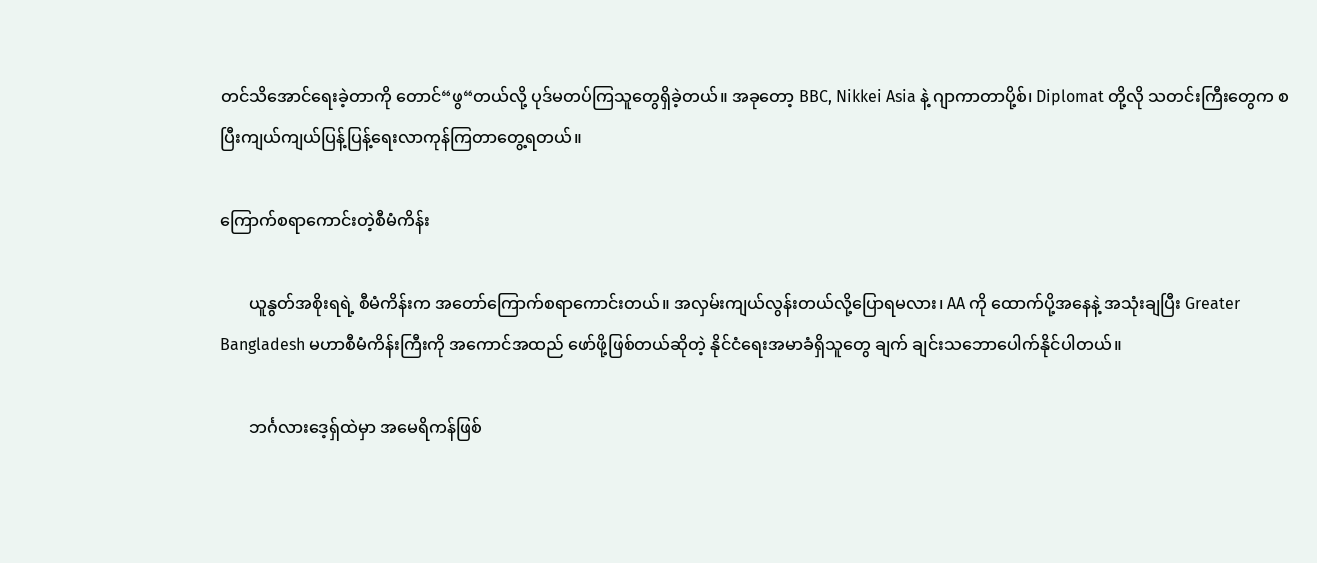တင်သိအောင်ရေးခဲ့တာကို တောင်“ဖွ“တယ်လို့ ပုဒ်မတပ်ကြသူတွေရှိခဲ့တယ်။ အခုတော့ BBC, Nikkei Asia နဲ့ ဂျာကာတာပို့စ်၊ Diplomat တို့လို သတင်းကြီးတွေက စပြီးကျယ်ကျယ်ပြန့်ပြန့်ရေးလာကုန်ကြတာတွေ့ရတယ်။

ကြောက်စရာကောင်းတဲ့စီမံကိန်း

       ယူနွတ်အစိုးရရဲ့ စီမံကိန်းက အတော်ကြောက်စရာကောင်းတယ်။ အလှမ်းကျယ်လွန်းတယ်လို့ပြောရမလား၊ AA ကို ထောက်ပို့အနေနဲ့ အသုံးချပြီး Greater Bangladesh မဟာစီမံကိန်းကြီးကို အကောင်အထည် ဖော်ဖို့ဖြစ်တယ်ဆိုတဲ့ နိုင်ငံရေးအမာခံရှိသူတွေ ချက် ချင်းသဘောပေါက်နိုင်ပါတယ်။

       ဘင်္ဂလားဒေ့ရှ်ထဲမှာ အမေရိကန်ဖြစ်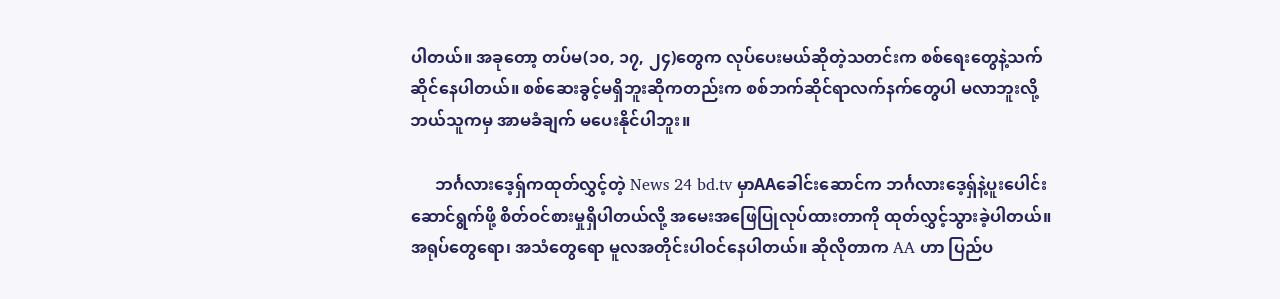ပါတယ်။ အခုတော့ တပ်မ(၁၀, ၁၇, ၂၄)တွေက လုပ်ပေးမယ်ဆိုတဲ့သတင်းက စစ်ရေးတွေနဲ့သက်ဆိုင်နေပါတယ်။ စစ်ဆေးခွင့်မရှိဘူးဆိုကတည်းက စစ်ဘက်ဆိုင်ရာလက်နက်တွေပါ မလာဘူးလို့ ဘယ်သူကမှ အာမခံချက် မပေးနိုင်ပါဘူး။

      ဘင်္ဂလားဒေ့ရှ်ကထုတ်လွှင့်တဲ့ News 24 bd.tv မှာAAခေါင်းဆောင်က ဘင်္ဂလားဒေ့ရှ်နဲ့ပူးပေါင်းဆောင်ရွက်ဖို့ စိတ်ဝင်စားမှုရှိပါတယ်လို့ အမေးအဖြေပြုလုပ်ထားတာကို ထုတ်လွှင့်သွားခဲ့ပါတယ်။ အရုပ်တွေရော၊ အသံတွေရော မူလအတိုင်းပါဝင်နေပါတယ်။ ဆိုလိုတာက AA ဟာ ပြည်ပ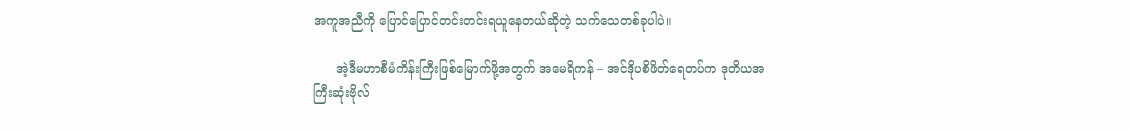အကူအညီကို ပြောင်ပြောင်တင်းတင်းရယူနေတယ်ဆိုတဲ့ သက်သေတစ်ခုပါပဲ။

      အဲ့ဒီမဟာစီမံကိန်းကြီးဖြစ်မြောက်ဖို့အတွက် အမေရိကန် – အင်ဒိုပစိဖိတ်ရေတပ်က ဒုတိယအကြီးဆုံးဗိုလ်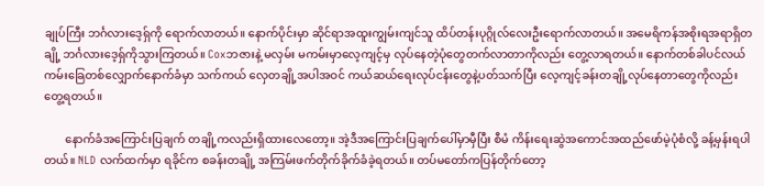ချုပ်ကြီး ဘင်္ဂလားဒေ့ရှ်ကို ရောက်လာတယ်။ နောက်ပိုင်းမှာ ဆိုင်ရာအထူးကျွမ်းကျင်သူ ထိပ်တန်းပုဂ္ဂိုလ်လေးဦးရောက်လာတယ်။ အမေရိကန်အစိုးရအရာရှိတချို့ ဘင်္ဂလားဒေ့ရှ်ကိုသွားကြတယ်။ Coxဘဇားနဲ့ မလှမ်း မကမ်းမှာလေ့ကျင့်မှ လုပ်နေတဲ့ပုံတွေတက်လာတာကိုလည်း တွေ့လာရတယ်။ နောက်တစ်ခါပင်လယ်ကမ်းခြေတစ်လျှောက်နောက်ခံမှာ သက်ကယ် လှေတချို့အပါအဝင် ကယ်ဆယ်ရေးလုပ်ငန်းတွေနဲ့ပတ်သက်ပြီး လေ့ကျင့်ခန်းတချို့လုပ်နေတာတွေကိုလည်း တွေ့ရတယ်။

       နောက်ခံအကြောင်းပြချက် တချို့ကလည်းရှိထားလေတော့။ အဲ့ဒီအကြောင်းပြချက်ပေါ်မှာမှီပြီး စီမံ ကိန်းရေးဆွဲအကောင်အထည်ဖော်မဲ့ပုံစံလို့ ခန့်မှန်းရပါတယ်။ NLD လက်ထက်မှာ ရခိုင်က စခန်းတချို့ အကြမ်းဖက်တိုက်ခိုက်ခံခဲ့ရတယ်။ တပ်မတော်ကပြန်တိုက်တော့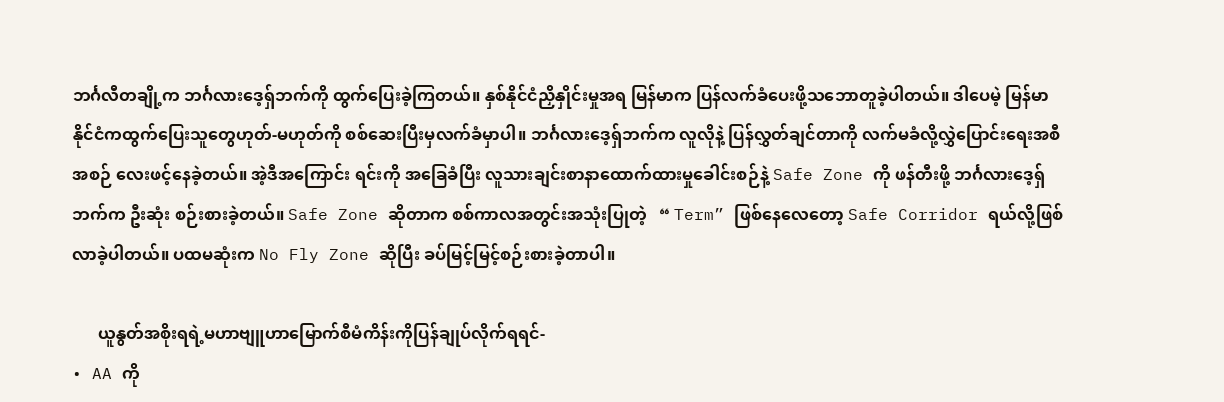ဘင်္ဂလီတချို့က ဘင်္ဂလားဒေ့ရှ်ဘက်ကို ထွက်ပြေးခဲ့ကြတယ်။ နှစ်နိုင်ငံညှိနှိုင်းမှုအရ မြန်မာက ပြန်လက်ခံပေးဖို့သဘောတူခဲ့ပါတယ်။ ဒါပေမဲ့ မြန်မာ နိုင်ငံကထွက်ပြေးသူတွေဟုတ်-မဟုတ်ကို စစ်ဆေးပြီးမှလက်ခံမှာပါ။ ဘင်္ဂလားဒေ့ရှ်ဘက်က လူလိုနဲ့ ပြန်လွှတ်ချင်တာကို လက်မခံလို့လွှဲပြောင်းရေးအစီအစဉ် လေးဖင့်နေခဲ့တယ်။ အဲ့ဒီအကြောင်း ရင်းကို အခြေခံပြီး လူသားချင်းစာနာထောက်ထားမှုခေါင်းစဉ်နဲ့ Safe Zone ကို ဖန်တီးဖို့ ဘင်္ဂလားဒေ့ရှ်ဘက်က ဦးဆုံး စဉ်းစားခဲ့တယ်။ Safe Zone ဆိုတာက စစ်ကာလအတွင်းအသုံးပြုတဲ့   “ Term” ဖြစ်နေလေတော့ Safe Corridor ရယ်လို့ဖြစ်လာခဲ့ပါတယ်။ ပထမဆုံးက No Fly Zone ဆိုပြီး ခပ်မြင့်မြင့်စဉ်းစားခဲ့တာပါ။

      ယူနွတ်အစိုးရရဲ့မဟာဗျူဟာမြောက်စီမံကိန်းကိုပြန်ချုပ်လိုက်ရရင်-
• AA ကို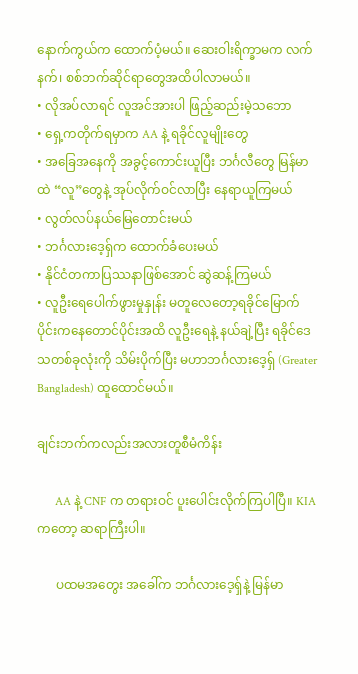နောက်ကွယ်က ထောက်ပံ့မယ်။ ဆေးဝါးရိက္ခာမက လက်နက်၊ စစ်ဘက်ဆိုင်ရာတွေအထိပါလာမယ်။
• လိုအပ်လာရင် လူအင်အားပါ ဖြည့်ဆည်းမဲ့သဘော
• ရှေ့ကတိုက်ရမှာက AA နဲ့ ရခိုင်လူမျိုးတွေ
• အခြေအနေကို အခွင့်ကောင်းယူပြီး ဘင်္ဂလီတွေ မြန်မာထဲ “လူ”တွေနဲ့ အုပ်လိုက်ဝင်လာပြီး နေရာယူကြမယ်
• လွတ်လပ်နယ်မြေတောင်းမယ်
• ဘင်္ဂလားဒေ့ရှ်က ထောက်ခံပေးမယ်
• နိုင်ငံတကာပြဿနာဖြစ်အောင် ဆွဲဆန့်ကြမယ်
• လူဦးရေပေါက်ဖွားမှုနှုန်း မတူလေတော့ရခိုင်မြောက်ပိုင်းကနေတောင်ပိုင်းအထိ လူဦးရေနဲ့ နယ်ချဲ့ပြီး ရခိုင်ဒေသတစ်ခုလုံးကို သိမ်းပိုက်ပြီး မဟာဘင်္ဂလားဒေ့ရှ် (Greater Bangladesh) ထူထောင်မယ်။

ချင်းဘက်ကလည်းအလားတူစီမံကိန်း

      AA နဲ့ CNF က တရားဝင် ပူးပေါင်းလိုက်ကြပါပြီ။ KIAကတော့ ဆရာကြီးပါ။

      ပထမအတွေး အခေါ်က ဘင်္ဂလားဒေ့ရှ်နဲ့ မြန်မာ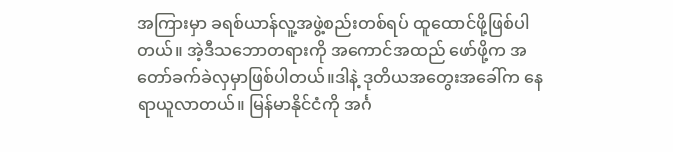အကြားမှာ ခရစ်ယာန်လူ့အဖွဲ့စည်းတစ်ရပ် ထူထောင်ဖို့ဖြစ်ပါတယ်။ အဲ့ဒီသဘောတရားကို အကောင်အထည် ဖော်ဖို့က အတော်ခက်ခဲလှမှာဖြစ်ပါတယ်။ဒါနဲ့ ဒုတိယအတွေးအခေါ်က နေရာယူလာတယ်။ မြန်မာနိုင်ငံကို အင်္ဂ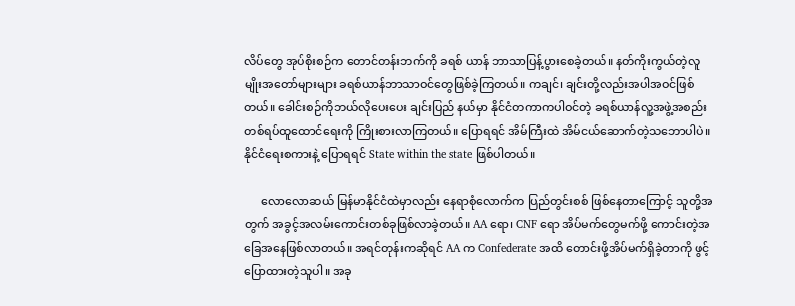လိပ်တွေ အုပ်စိုးစဉ်က တောင်တန်းဘက်ကို ခရစ် ယာန် ဘာသာပြန့်ပွားစေခဲ့တယ်။ နတ်ကိုးကွယ်တဲ့လူမျိုးအတော်များများ ခရစ်ယာန်ဘာသာဝင်တွေဖြစ်ခဲ့ကြတယ်။ ကချင်၊ ချင်းတို့လည်းအပါအဝင်ဖြစ်
တယ်။ ခေါင်းစဉ်ကိုဘယ်လိုပေးပေး ချင်းပြည် နယ်မှာ နိုင်ငံတကာကပါဝင်တဲ့ ခရစ်ယာန်လူ့အဖွဲ့အစည်းတစ်ရပ်ထူထောင်ရေးကို ကြိုးစားလာကြတယ်။ ပြောရရင် အိမ်ကြီးထဲ အိမ်ငယ်ဆောက်တဲ့သဘောပါပဲ။ နိုင်ငံရေးစကားနဲ့ ပြောရရင် State within the state ဖြစ်ပါတယ်။

      လောလောဆယ် မြန်မာနိုင်ငံထဲမှာလည်း နေရာစုံလောက်က ပြည်တွင်းစစ် ဖြစ်နေတာကြောင့် သူတို့အတွက် အခွင့်အလမ်းကောင်းတစ်ခုဖြစ်လာခဲ့တယ်။ AA ရော၊ CNF ရော အိပ်မက်တွေမက်ဖို့ ကောင်းတဲ့အခြေအနေဖြစ်လာတယ်။ အရင်တုန်းကဆိုရင် AA က Confederate အထိ တောင်းဖို့အိပ်မက်ရှိခဲ့တာကို ဖွင့်ပြောထားတဲ့သူပါ။ အခု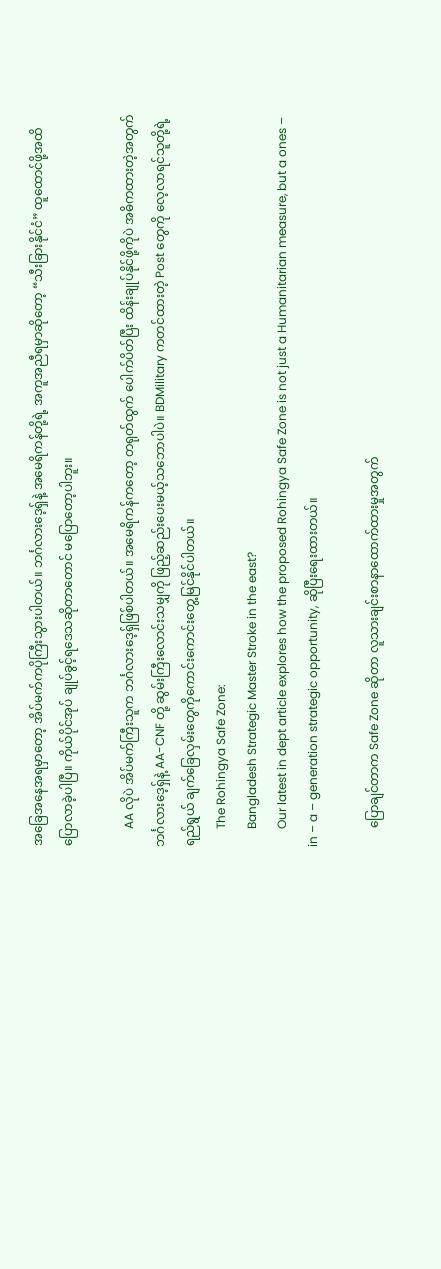အခြေအနေအရမှာတော့ အိပ်မက်ကပိုကြီးသွားပါတယ်။ ဘင်္ဂလားဒေ့ရှ်နဲ့ အမေရိကန်တို့ရဲ့ အကူအညီရမှာဆိုတော့ “သီးခြားနိုင်ငံ” ထူထောင်ဖို့အထိပြောလာခဲ့ပါပြီ။ ကိုယ်ပိုင်အုပ် ချုပ်ခွင့်ရဒေသဆိုတာတောင် မပြောတော့ပါဘူး။

      AA လိုပဲ အိပ်မက်ကြီးသူက ဘင်္ဂလားဒေ့ရှ်ဖြစ်ပါတယ်။ အမေရိကန်ကတော့ တရုတ်ထွက် ပေါက်ပိတ်ပြီး ထိန်းချုပ်နိုင်ဖို့ကိုပဲ အဓိကထားတဲ့အတွက် ဘင်္ဂလားဒေ့ရှ်နဲ့ AA-CNF တို့ ဆွမ်းကြီးလောင်းသမျှကို ဖြည့်ဆည်းပေးမယ့်သဘောပါပဲ။ BDMilitary ကတင်ထားတဲ့ Post တွေကို လေ့လာရင်သူတို့ရဲ့ရည်ရွယ် ချက်ခြေလှမ်းတွေကိုကောင်းကောင်းတွေ့မြင်နိုင်ပါတယ်။
      The Rohingya Safe Zone:
      Bangladesh Strategic Master Stroke in the east?
      Our latest in dept article explores how the proposed Rohingya Safe Zone is not just a Humanitarian measure, but a ones – in – a – generation strategic opportunity, ဆိုပြီးရေးထားတယ်။

      ပြောချင်တာက Safe Zone ဆိုတာ လူသားချင်းစာနာထောက်ထားမှုအတွက်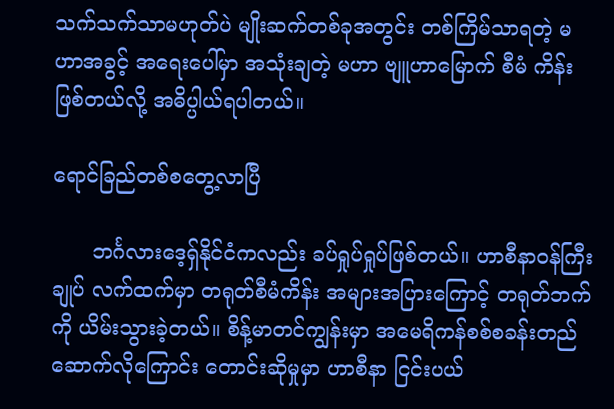သက်သက်သာမဟုတ်ပဲ မျိုးဆက်တစ်ခုအတွင်း တစ်ကြိမ်သာရတဲ့ မဟာအခွင့် အရေးပေါ်မှာ အသုံးချတဲ့ မဟာ ဗျူဟာမြောက် စီမံ ကိန်းဖြစ်တယ်လို့ အဓိပ္ပါယ်ရပါတယ်။

ရောင်ခြည်တစ်စတွေ့လာပြီ

      ဘင်္ဂလားဒေ့ရှ်နိုင်ငံကလည်း ခပ်ရှုပ်ရှုပ်ဖြစ်တယ်။ ဟာစီနာဝန်ကြီးချုပ် လက်ထက်မှာ တရုတ်စီမံကိန်း အများအပြားကြောင့် တရုတ်ဘက်ကို ယိမ်းသွားခဲ့တယ်။ စိန့်မာတင်ကျွန်းမှာ အမေရိကန်စစ်စခန်းတည်ဆောက်လိုကြောင်း တောင်းဆိုမှုမှာ ဟာစီနာ ငြင်းပယ်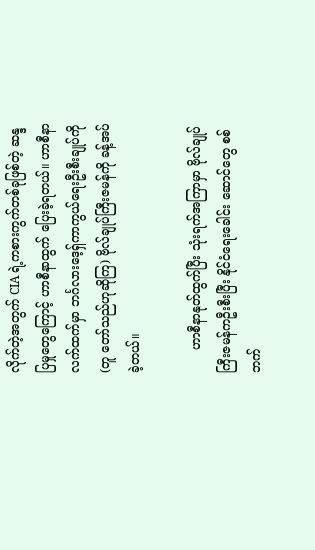လိုက်တဲ့အတွက် CIA ရဲ့ကစားကွက်တစ်ခုဖြစ်တဲ့ ဆန္ဒပြမှုတွေကြောင့် ဟာစီနာထွက် ပြေးခဲ့ရတယ်။ ဟာစီနာလက်ထက်မှာ ဘင်္ဂလားဒေ့ရှ်ကာကွယ်ရေးဦးစီးချုပ်ကို (တူ တော်သည်ဟုဆိုကြ) ဗိုလ်ချုပ်ကြီးဇမန်ကို ခန့်အပ်ခဲ့တယ်။

      ဟာစီနာနုတ်ထွက်ပြီး သုံးရက်အကြာမှာ ဗိုလ်ချုပ်ကြီးဇမန်ကဦးစီးပြီး နိုင်ငံရေးခေါင်း ဆောင်တွေ စစ်ဘက်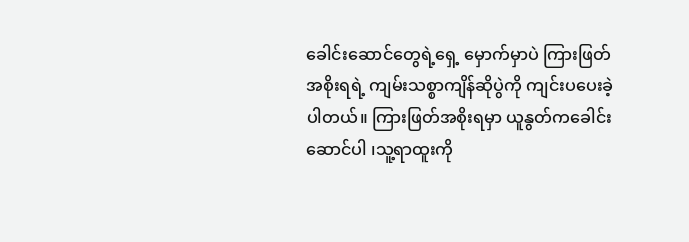ခေါင်းဆောင်တွေရဲ့ရှေ့ မှောက်မှာပဲ ကြားဖြတ်အစိုးရရဲ့ ကျမ်းသစ္စာကျိန်ဆိုပွဲကို ကျင်းပပေးခဲ့ပါတယ်။ ကြားဖြတ်အစိုးရမှာ ယူနွတ်ကခေါင်းဆောင်ပါ ၊သူ့ရာထူးကို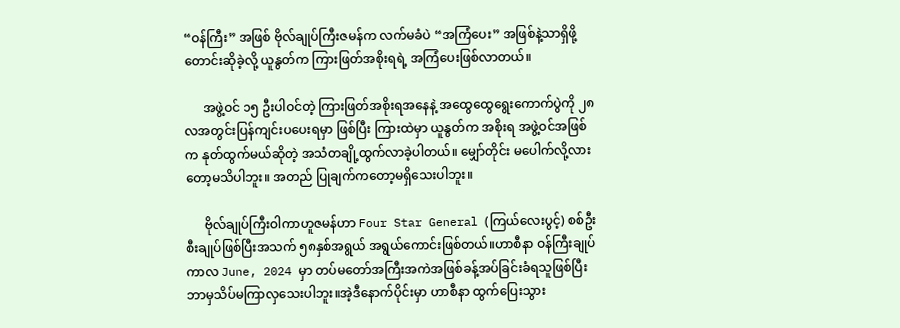“ဝန်ကြီး” အဖြစ် ဗိုလ်ချုပ်ကြီးဇမန်က လက်မခံပဲ “အကြံပေး” အဖြစ်နဲ့သာရှိဖို့ တောင်းဆိုခဲ့လို့ ယူနွတ်က ကြားဖြတ်အစိုးရရဲ့ အကြံပေးဖြစ်လာတယ်။

      အဖွဲ့ဝင် ၁၅ ဦးပါဝင်တဲ့ ကြားဖြတ်အစိုးရအနေနဲ့ အထွေထွေရွေးကောက်ပွဲကို ၂၈ လအတွင်းပြန်ကျင်းပပေးရမှာ ဖြစ်ပြီး ကြားထဲမှာ ယူနွတ်က အစိုးရ အဖွဲ့ဝင်အဖြစ်က နုတ်ထွက်မယ်ဆိုတဲ့ အသံတချို့ထွက်လာခဲ့ပါတယ်။ မျှော်တိုင်း မပေါက်လို့လားတော့မသိပါဘူး။ အတည် ပြုချက်ကတော့မရှိသေးပါဘူး။

      ဗိုလ်ချုပ်ကြီးဝါကာဟူဇမန်ဟာ Four Star General (ကြယ်လေးပွင့်) စစ်ဦးစီးချုပ်ဖြစ်ပြီးအသက် ၅၈နှစ်အရွယ် အရွယ်ကောင်းဖြစ်တယ်။ဟာစီနာ ဝန်ကြီးချုပ်ကာလ June, 2024 မှာ တပ်မတော်အကြီးအကဲအဖြစ်ခန့်အပ်ခြင်းခံရသူဖြစ်ပြီး ဘာမှသိပ်မကြာလှသေးပါဘူး။အဲ့ဒီနောက်ပိုင်းမှာ ဟာစီနာ ထွက်ပြေးသွား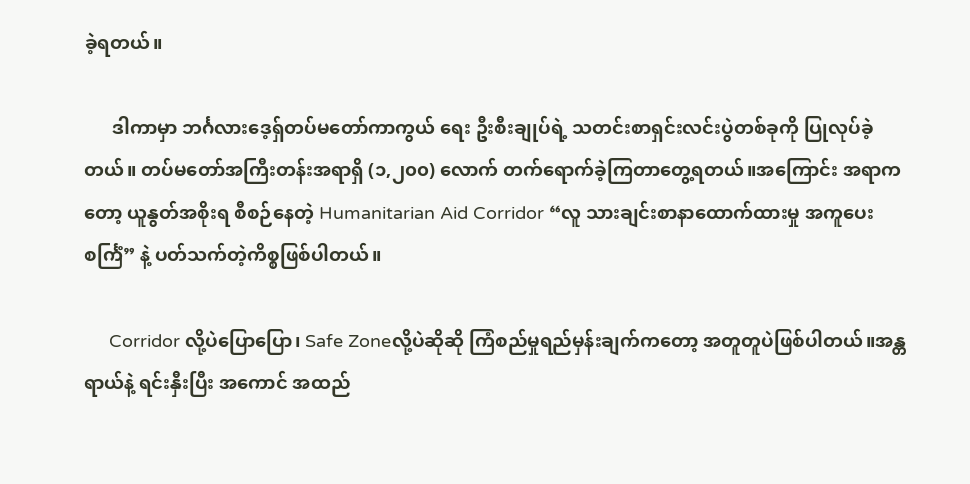ခဲ့ရတယ်။

      ဒါကာမှာ ဘင်္ဂလားဒေ့ရှ်တပ်မတော်ကာကွယ် ရေး ဦးစီးချုပ်ရဲ့ သတင်းစာရှင်းလင်းပွဲတစ်ခုကို ပြုလုပ်ခဲ့တယ်။ တပ်မတော်အကြီးတန်းအရာရှိ (၁,၂၀၀) လောက် တက်ရောက်ခဲ့ကြတာတွေ့ရတယ်။အကြောင်း အရာကတော့ ယူနွတ်အစိုးရ စီစဉ်နေတဲ့ Humanitarian Aid Corridor “လူ သားချင်းစာနာထောက်ထားမှု အကူပေးစင်္ကြံ” နဲ့ ပတ်သက်တဲ့ကိစ္စဖြစ်ပါတယ်။

     Corridor လို့ပဲပြောပြော၊ Safe Zoneလို့ပဲဆိုဆို ကြံစည်မှုရည်မှန်းချက်ကတော့ အတူတူပဲဖြစ်ပါတယ်။အန္တရာယ်နဲ့ ရင်းနှီးပြီး အကောင် အထည်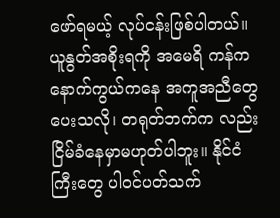ဖော်ရမယ့် လုပ်ငန်းဖြစ်ပါတယ်။ ယူနွတ်အစိုးရကို အမေရိ ကန်က နောက်ကွယ်ကနေ အကူအညီတွေပေးသလို၊ တရုတ်ဘက်က လည်းငြိမ်ခံနေမှာမဟုတ်ပါဘူး။ နိုင်ငံကြီးတွေ ပါဝင်ပတ်သက်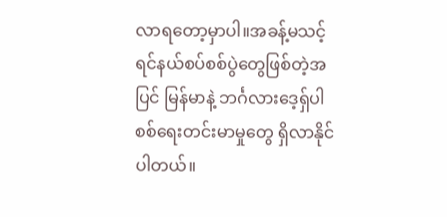လာရတော့မှာပါ။အခန့်မသင့် ရင်နယ်စပ်စစ်ပွဲတွေဖြစ်တဲ့အပြင် မြန်မာနဲ့ ဘင်္ဂလားဒေ့ရှ်ပါစစ်ရေးတင်းမာမှုတွေ ရှိလာနိုင်ပါတယ်။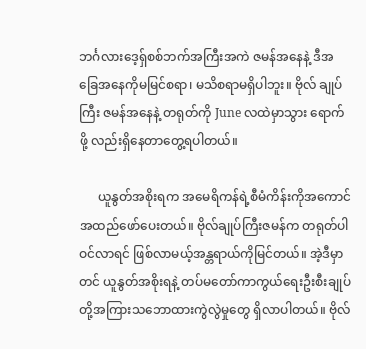ဘင်္ဂလားဒေ့ရှ်စစ်ဘက်အကြီးအကဲ ဇမန်အနေနဲ့ ဒီအခြေအနေကိုမမြင်စရာ၊ မသိစရာမရှိပါဘူး။ ဗိုလ် ချုပ်ကြီး ဇမန်အနေနဲ့ တရုတ်ကို June လထဲမှာသွား ရောက်ဖို့ လည်းရှိနေတာတွေ့ရပါတယ်။

      ယူနွတ်အစိုးရက အမေရိကန်ရဲ့စီမံကိန်းကိုအကောင်အထည်ဖော်ပေးတယ်။ ဗိုလ်ချုပ်ကြီးဇမန်က တရုတ်ပါဝင်လာရင် ဖြစ်လာမယ့်အန္တရာယ်ကိုမြင်တယ်။ အဲ့ဒီမှာတင် ယူနွတ်အစိုးရနဲ့ တပ်မတော်ကာကွယ်ရေးဦးစီးချုပ်တို့အကြားသဘောထားကွဲလွဲမှုတွေ ရှိလာပါတယ်။ ဗိုလ်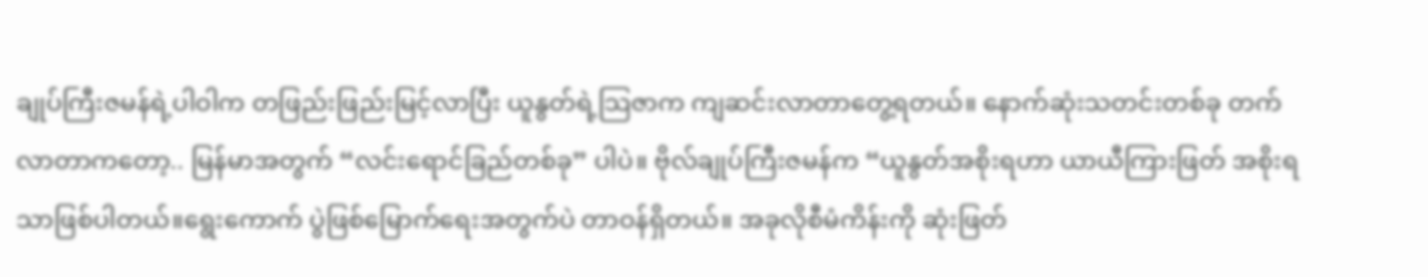ချုပ်ကြီးဇမန်ရဲ့ပါဝါက တဖြည်းဖြည်းမြင့်လာပြီး ယူနွတ်ရဲ့သြဇာက ကျဆင်းလာတာတွေ့ရတယ်။ နောက်ဆုံးသတင်းတစ်ခု တက်လာတာကတော့.. မြန်မာအတွက် “လင်းရောင်ခြည်တစ်ခု” ပါပဲ။ ဗိုလ်ချုပ်ကြီးဇမန်က “ယူနွတ်အစိုးရဟာ ယာယီကြားဖြတ် အစိုးရသာဖြစ်ပါတယ်။ရွေးကောက် ပွဲဖြစ်မြောက်ရေးအတွက်ပဲ တာဝန်ရှိတယ်။ အခုလိုစီမံကိန်းကို ဆုံးဖြတ်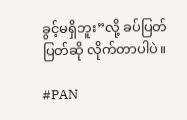ခွင့်မရှိဘူး”လို့ ခပ်ပြတ်ပြတ်ဆို လိုက်တာပါပဲ။

#PAN